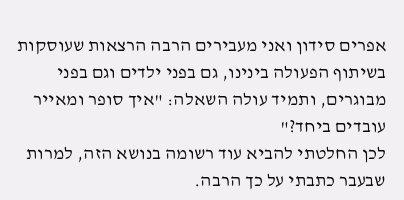אפרים סידון ואני מעבירים הרבה הרצאות שעוסקות בשיתוף הפעולה בינינו, גם בפני ילדים וגם בפני מבוגרים, ותמיד עולה השאלה: "איך סופר ומאייר עובדים ביחד?"
לכן החלטתי להביא עוד רשומה בנושא הזה, למרות שבעבר כתבתי על כך הרבה.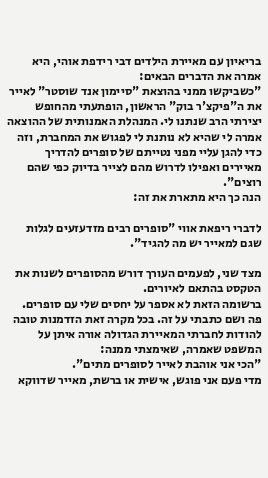בריאיון עם מאיירת הילדים דבי רידפת אוהי, היא אמרה את הדברים הבאים:
"כשביקשו ממני בהוצאת "סיימון אנד שוסטר" לאייר את ה"פיקצ'ר בוק" הראשון, הופתעתי מהחופש יצירתי הרב שנתנו לי. המנהלת האמנותית של ההוצאה אמרה לי שהיא לא נותנת לי לפגוש את המחברת, וזה כדי להגן עליי מפני נטייתם של סופרים להדריך מאיירים ואפילו לדרוש מהם לצייר בדיוק כפי שהם רוצים".
הנה כך היא מתארת את זה:

לדברי ריפאת אווי "סופרים רבים מזדעזעים לגלות שגם למאייר יש מה להגיד".

מצד שני, לפעמים העורך דורש מהסופרים לשנות את הטקסט בהתאם לאיורים.
ברשומה הזאת לא אספר על יחסים שלי עם סופרים. פה ושם כתבתי על זה. בכל מקרה זאת הזדמנות טובה להודות לחברתי המאיירת הגדולה אורה איתן על המשפט שאמרה, שאימצתי ממנה:
"הכי אני אוהבת לאייר לסופרים מתים".
מדי פעם אני פוגש, אישית או ברשת, מאייר שדווקא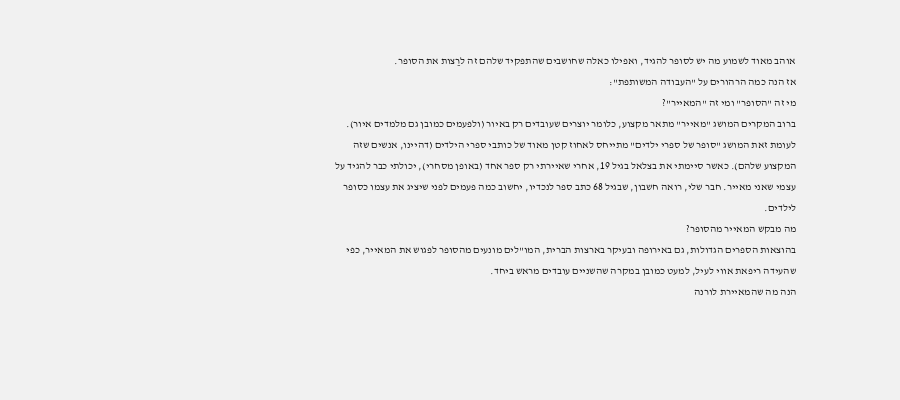אוהב מאוד לשמוע מה יש לסופר להגיד, ואפילו כאלה שחושבים שהתפקיד שלהם זה לרַצות את הסופר.
אז הנה כמה הרהורים על "העבודה המשותפת":
מי זה "הסופר" ומי זה "המאייר"?
ברוב המקרים המושג "מאייר" מתאר מקצוע, כלומר יוצרים שעובדים רק באיור (ולפעמים כמובן גם מלמדים איור). לעומת זאת המושג "סופר של ספרי ילדים" מתייחס לאחוז קטן מאוד של כותבי ספרי הילדים (דהיינו, אנשים שזה המקצוע שלהם). כאשר סיימתי את בצלאל בגיל 19, אחרי שאיירתי רק ספר אחד (באופן מסחרי), יכולתי כבר להגיד על עצמי שאני מאייר. חבר שלי, רואה חשבון, שבגיל 68 כתב ספר לנכדיו, יחשוב כמה פעמים לפני שיציג את עצמו כסופר לילדים.
מה מבקש המאייר מהסופר?
בהוצאות הספרים הגדולות, גם באירופה ובעיקר בארצות הברית, המו"לים מונעים מהסופר לפגוש את המאייר, כפי שהעידה ריפאת אווי לעיל, למעט כמובן במקרה שהשניים עובדים מראש ביחד.
הנה מה שהמאיירת לורנה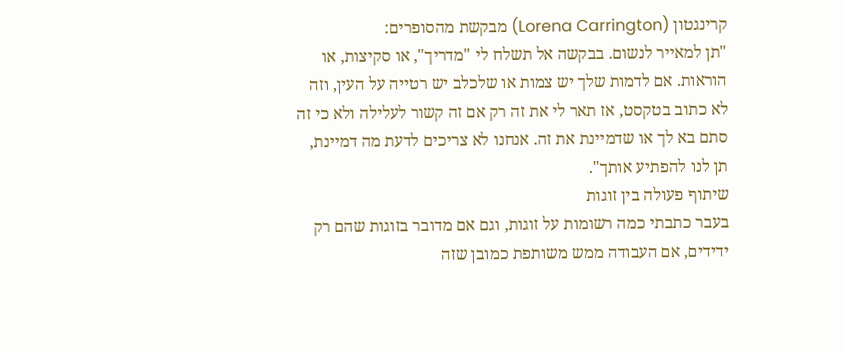קרינגטון (Lorena Carrington) מבקשת מהסופרים:
"תן למאייר לנשום. בבקשה אל תשלח לי "מדריך", או סקיצות, או הוראות. אם לדמות שלך יש צמות או שלכלב יש רטייה על העין, וזה לא כתוב בטקסט, אז תאר לי את זה רק אם זה קשור לעלילה ולא כי זה סתם בא לך או שדמיינת את זה. אנחנו לא צריכים לדעת מה דמיינת, תן לנו להפתיע אותך".
שיתוף פעולה בין זוגות
בעבר כתבתי כמה רשומות על זוגות, וגם אם מדובר בזוגות שהם רק ידידים, אם העבודה ממש משותפת כמובן שזה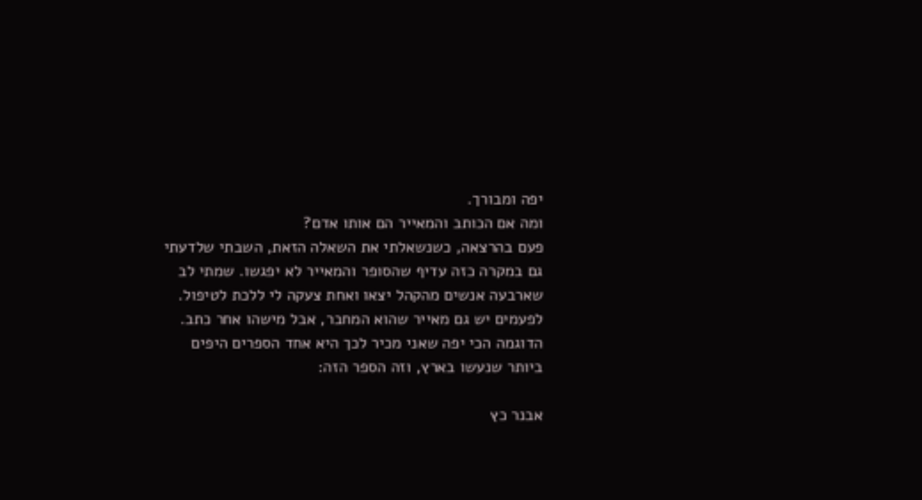יפה ומבורך.
ומה אם הכותב והמאייר הם אותו אדם?
פעם בהרצאה, כשנשאלתי את השאלה הזאת, השבתי שלדעתי גם במקרה כזה עדיף שהסופר והמאייר לא יפגשו. שמתי לב שארבעה אנשים מהקהל יצאו ואחת צעקה לי ללכת לטיפול.
לפעמים יש גם מאייר שהוא המחבר, אבל מישהו אחר כתב.
הדוגמה הכי יפה שאני מכיר לכך היא אחד הספרים היפים ביותר שנעשו בארץ, וזה הספר הזה:

אבנר כץ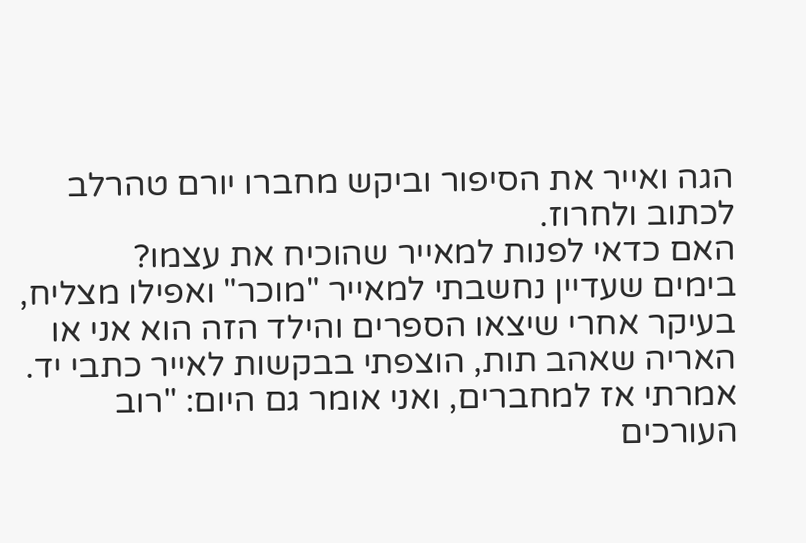הגה ואייר את הסיפור וביקש מחברו יורם טהרלב לכתוב ולחרוז.
האם כדאי לפנות למאייר שהוכיח את עצמו?
בימים שעדיין נחשבתי למאייר "מוכר" ואפילו מצליח, בעיקר אחרי שיצאו הספרים והילד הזה הוא אני או האריה שאהב תות, הוצפתי בבקשות לאייר כתבי יד. אמרתי אז למחברים, ואני אומר גם היום: "רוב העורכים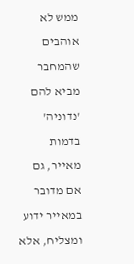ממש לא אוהבים שהמחבר מביא להם 'נדוניה' בדמות מאייר, גם אם מדובר במאייר ידוע ומצליח, אלא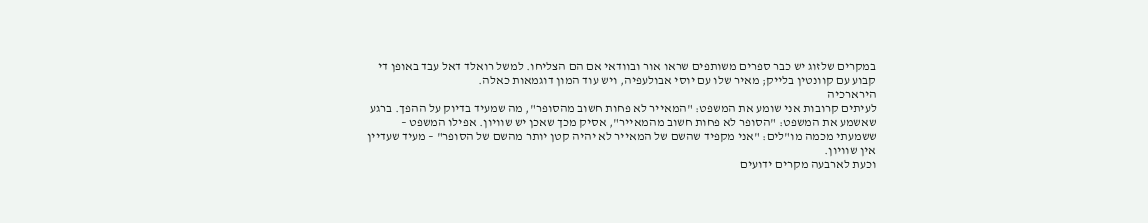במקרים שלזוג יש כבר ספרים משותפים שראו אור ובוודאי אם הם הצליחו. למשל רואלד דאל עבד באופן די קבוע עם קוונטין בלייק; מאיר שלו עם יוסי אבולעפיה, ויש עוד המון דוגמאות כאלה.
הירארכיה
לעיתים קרובות אני שומע את המשפט: "המאייר לא פחות חשוב מהסופר", מה שמעיד בדיוק על ההפך. ברגע שאשמע את המשפט: "הסופר לא פחות חשוב מהמאייר", אסיק מכך שאכן יש שוויון. אפילו המשפט – ששמעתי מכמה מו"לים: "אני מקפיד שהשם של המאייר לא יהיה קטן יותר מהשם של הסופר" – מעיד שעדיין אין שוויון.
וכעת לארבעה מקרים ידועים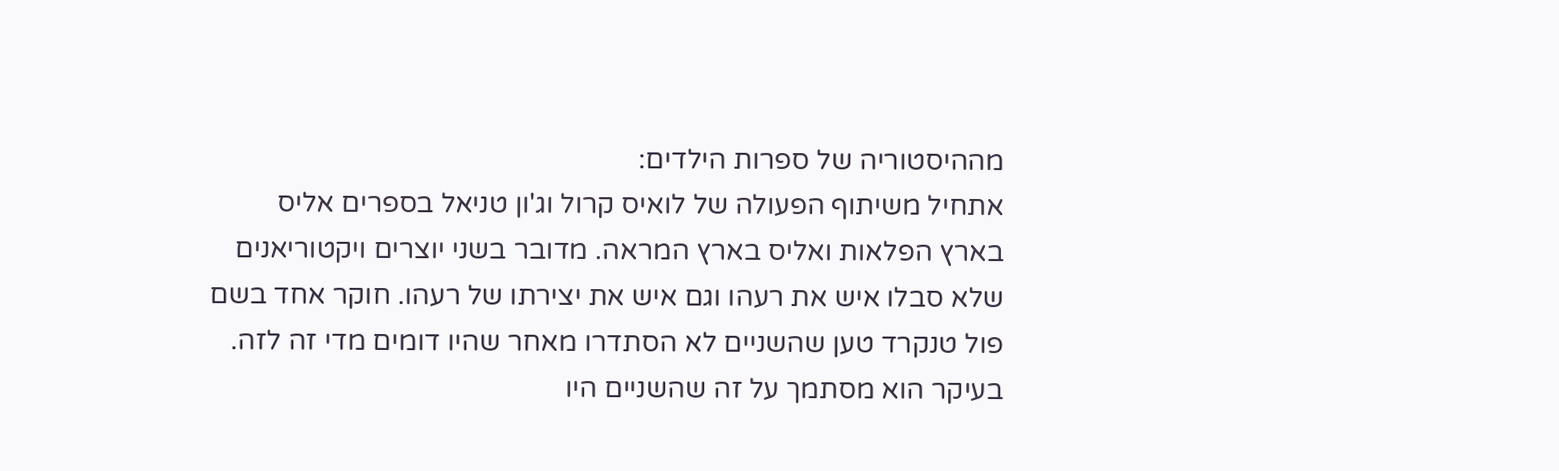מההיסטוריה של ספרות הילדים:
אתחיל משיתוף הפעולה של לואיס קרול וג'ון טניאל בספרים אליס בארץ הפלאות ואליס בארץ המראה. מדובר בשני יוצרים ויקטוריאנים שלא סבלו איש את רעהו וגם איש את יצירתו של רעהו. חוקר אחד בשם פול טנקרד טען שהשניים לא הסתדרו מאחר שהיו דומים מדי זה לזה. בעיקר הוא מסתמך על זה שהשניים היו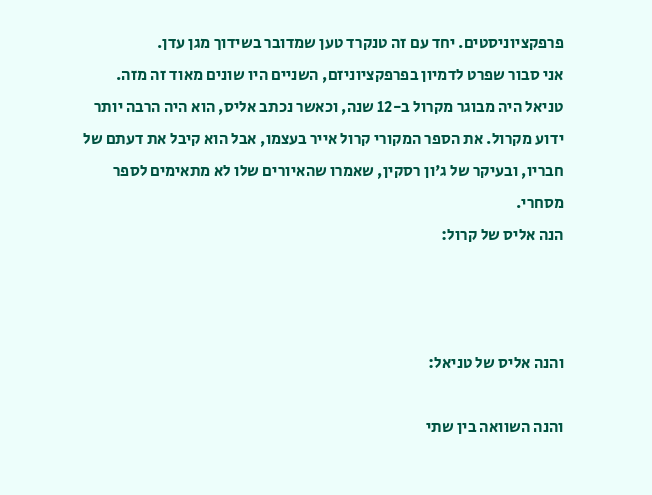פרפקציוניסטים. יחד עם זה טנקרד טען שמדובר בשידוך מגן עדן.
אני סבור שפרט לדמיון בפרפקציוניזם, השניים היו שונים מאוד זה מזה. טניאל היה מבוגר מקרול ב-12 שנה, וכאשר נכתב אליס, הוא היה הרבה יותר ידוע מקרול. את הספר המקורי קרול אייר בעצמו, אבל הוא קיבל את דעתם של חבריו, ובעיקר של ג'ון רסקין, שאמרו שהאיורים שלו לא מתאימים לספר מסחרי.
הנה אליס של קרול:



והנה אליס של טניאל:

והנה השוואה בין שתי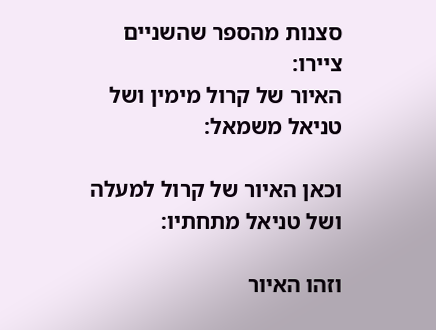סצנות מהספר שהשניים ציירו:
האיור של קרול מימין ושל טניאל משמאל:

וכאן האיור של קרול למעלה ושל טניאל מתחתיו:

וזהו האיור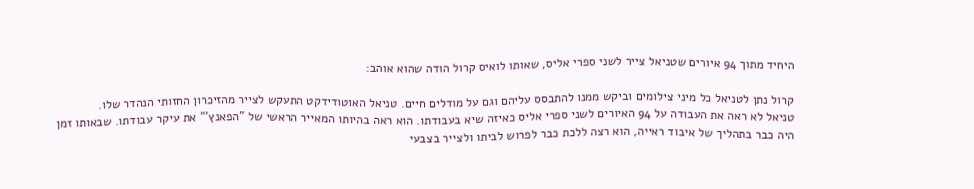היחיד מתוך 94 איורים שטניאל צייר לשני ספרי אליס, שאותו לואיס קרול הודה שהוא אוהב:

קרול נתן לטניאל כל מיני צילומים וביקש ממנו להתבסס עליהם וגם על מודלים חיים. טניאל האוטודידקט התעקש לצייר מהזיכרון החזותי הנהדר שלו.
טניאל לא ראה את העבודה על 94 האיורים לשני ספרי אליס כאיזה שיא בעבודתו. הוא ראה בהיותו המאייר הראשי של "הפאנץ'" את עיקר עבודתו. שבאותו זמן היה כבר בתהליך של איבוד ראייה, הוא רצה ללכת כבר לפרוש לביתו ולצייר בצבעי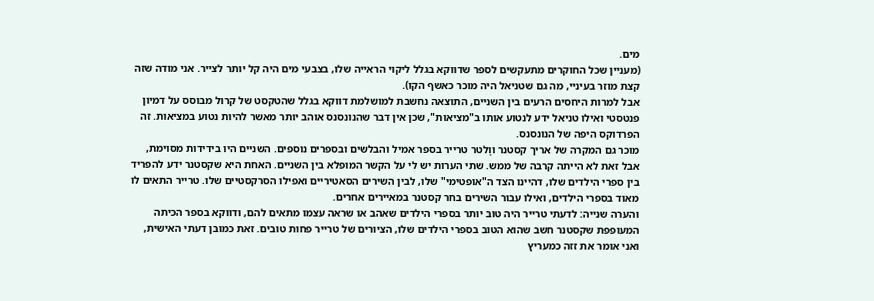מים.
(מעניין שכל החוקרים מתעקשים לספר שדווקא בגלל ליקוי הראייה שלו, בצבעי מים היה קל יותר לצייר. אני מודה שזה קצת מוזר בעיניי, מה גם שטניאל היה מוכר כאשף הקו).
אבל למרות היחסים הרעים בין השניים, התוצאה נחשבת למושלמת דווקא בגלל שהטקסט של קרול מבוסס על דמיון פנטסטי ואילו טניאל ידע לנטוע אותו ב"מציאות", שכן אין דבר שהנונסנס אוהב יותר מאשר להיות נטוע במציאות. זה הפרדוקס היפה של הנונסנס.
מוכר גם המקרה של אריך קסטנר ווָלטר טרייר בספר אמיל והבלשים ובספרים נוספים. השניים היו בידידות מסוימת, אבל זאת לא הייתה קרבה של ממש. שתי הערות יש לי על הקשר המופלא בין השניים. האחת היא שקסטנר ידע להפריד בין ספרי הילדים שלו, דהיינו הצד ה"אופטימי" שלו, לבין השירים הסאטיריים ואפילו הסרקסטיים שלו. טרייר התאים לו מאוד בספרי הילדים, ואילו עבור השירים בחר קסטנר במאיירים אחרים.
והערה שנייה: לדעתי טרייר היה טוב יותר בספרי הילדים שאהב או שראה עצמו מתאים להם, ודווקא בספר הכיתה המעופפת שקסטנר חשב שהוא הטוב בספרי הילדים שלו, הציורים של טרייר פחות טובים. זאת כמובן דעתי האישית, ואני אומר את זזה כמעריץ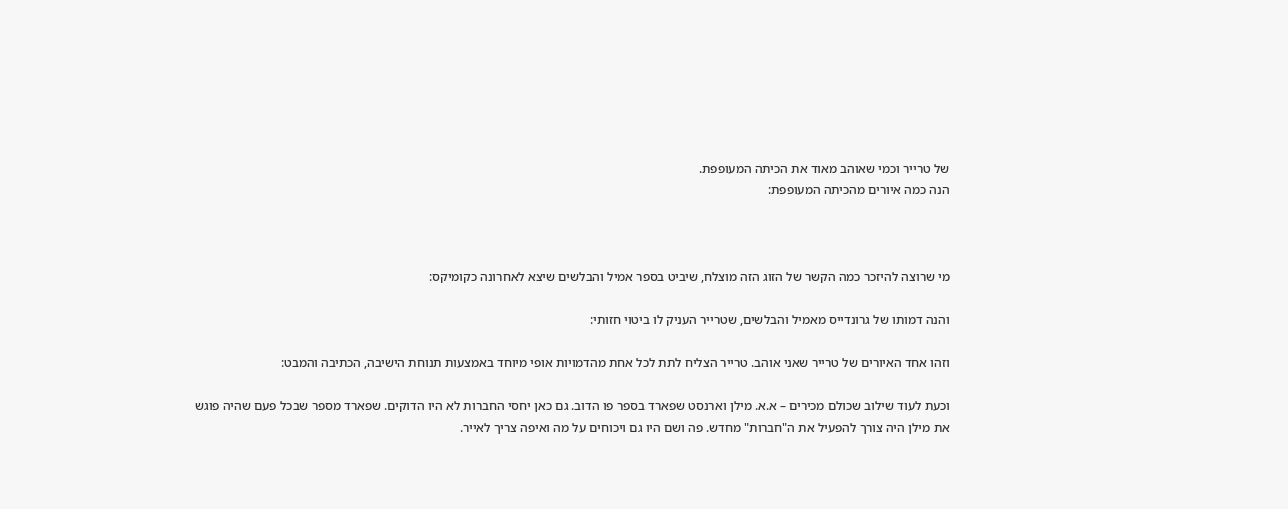של טרייר וכמי שאוהב מאוד את הכיתה המעופפת.
הנה כמה איורים מהכיתה המעופפת:



מי שרוצה להיזכר כמה הקשר של הזוג הזה מוצלח, שיביט בספר אמיל והבלשים שיצא לאחרונה כקומיקס:

והנה דמותו של גרונדייס מאמיל והבלשים, שטרייר העניק לו ביטוי חזותי:

וזהו אחד האיורים של טרייר שאני אוהב. טרייר הצליח לתת לכל אחת מהדמויות אופי מיוחד באמצעות תנוחת הישיבה, הכתיבה והמבט:

וכעת לעוד שילוב שכולם מכירים – א.א. מילן וארנסט שפארד בספר פו הדוב. גם כאן יחסי החברות לא היו הדוקים. שפארד מספר שבכל פעם שהיה פוגש את מילן היה צורך להפעיל את ה"חברות" מחדש. פה ושם היו גם ויכוחים על מה ואיפה צריך לאייר.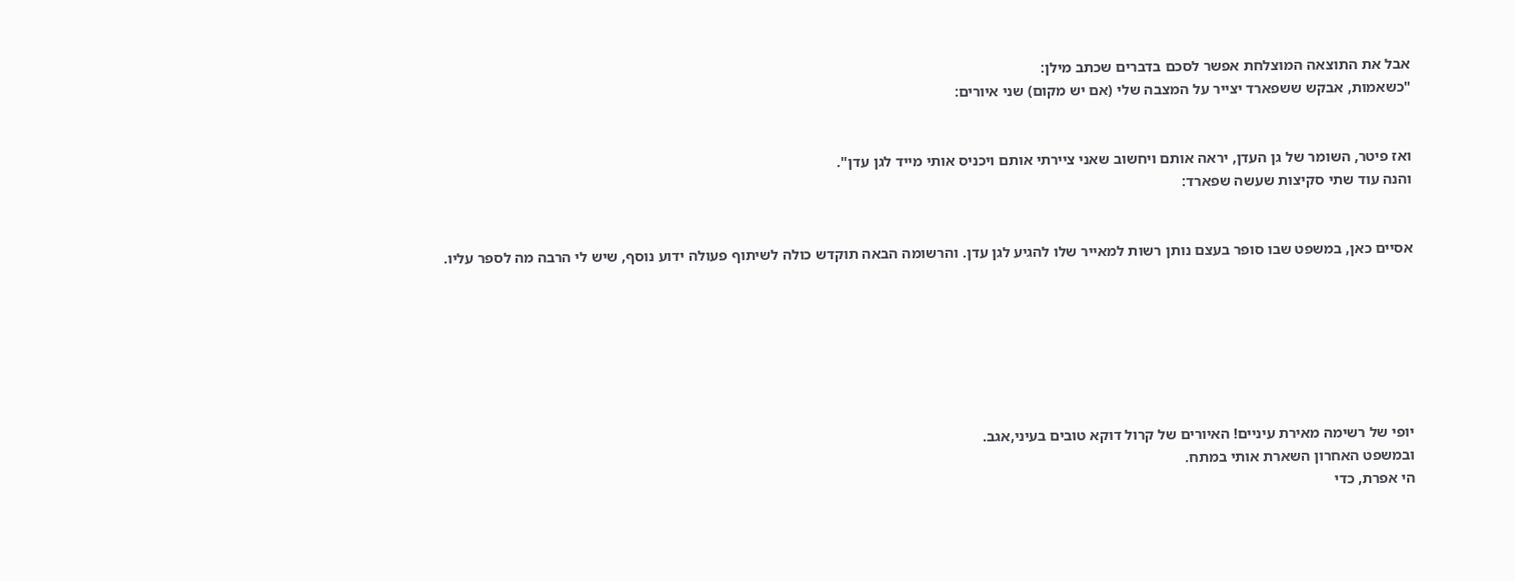אבל את התוצאה המוצלחת אפשר לסכם בדברים שכתב מילן:
"כשאמות, אבקש ששפארד יצייר על המצבה שלי (אם יש מקום) שני איורים:


ואז פיטר, השומר של גן העדן, יראה אותם ויחשוב שאני ציירתי אותם ויכניס אותי מייד לגן עדן".
והנה עוד שתי סקיצות שעשה שפארד:


אסיים כאן, במשפט שבו סופר בעצם נותן רשות למאייר שלו להגיע לגן עדן. והרשומה הבאה תוקדש כולה לשיתוף פעולה ידוע נוסף, שיש לי הרבה מה לספר עליו.







יופי של רשימה מאירת עיניים! האיורים של קרול דוקא טובים בעיני,אגב.
ובמשפט האחרון השארת אותי במתח.
הי אפרת, כדי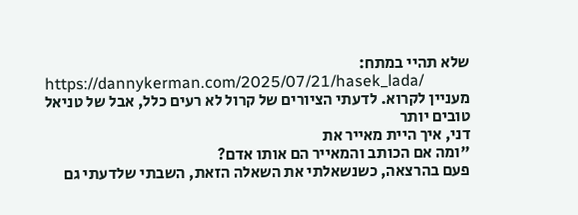שלא תהיי במתח:
https://dannykerman.com/2025/07/21/hasek_lada/
מעניין לקרוא. לדעתי הציורים של קרול לא רעים כלל, אבל של טניאל טובים יותר
דני, איך היית מאייר את
"ומה אם הכותב והמאייר הם אותו אדם?
פעם בהרצאה, כשנשאלתי את השאלה הזאת, השבתי שלדעתי גם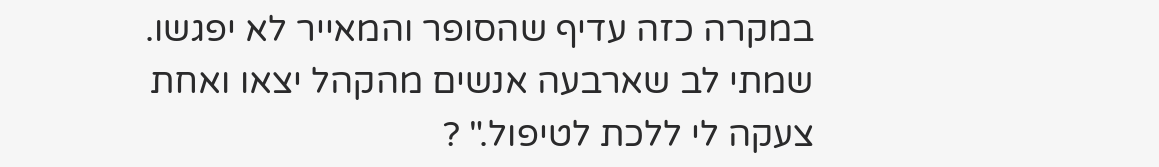במקרה כזה עדיף שהסופר והמאייר לא יפגשו. שמתי לב שארבעה אנשים מהקהל יצאו ואחת צעקה לי ללכת לטיפול." ?